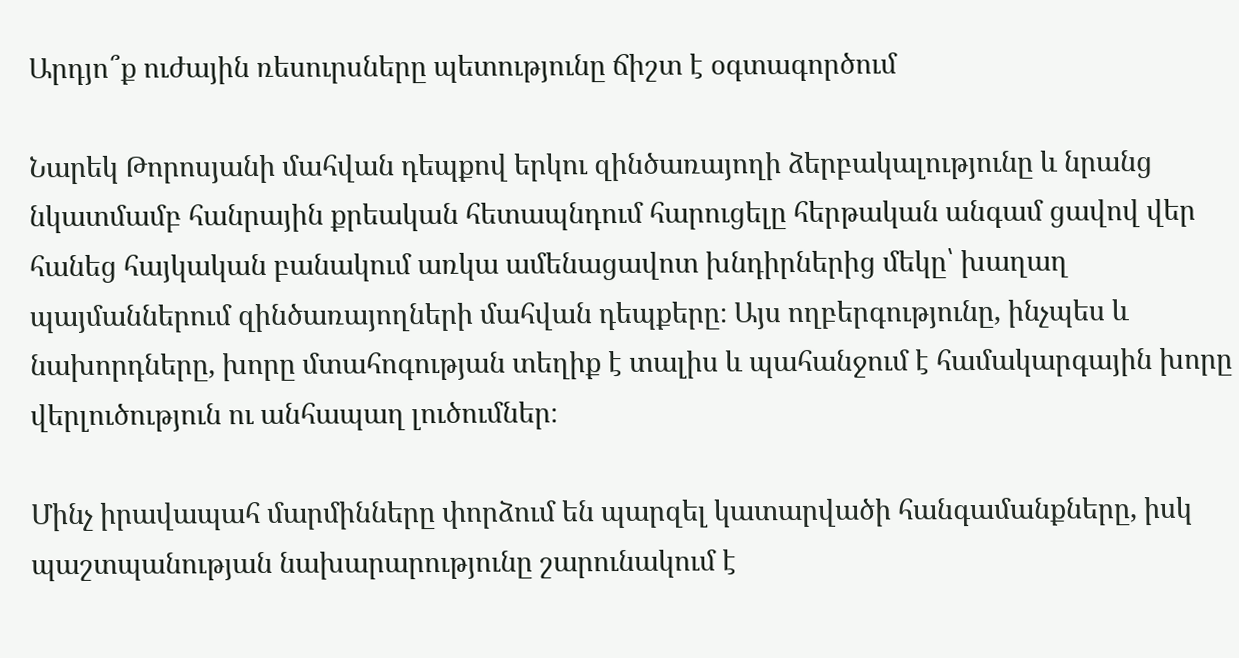Արդյո՞ք ուժային ռեսուրսները պետությունը ճիշտ է օգտագործում

Նարեկ Թորոսյանի մահվան դեպքով երկու զինծառայողի ձերբակալությունը և նրանց նկատմամբ հանրային քրեական հետապնդում հարուցելը հերթական անգամ ցավով վեր հանեց հայկական բանակում առկա ամենացավոտ խնդիրներից մեկը՝ խաղաղ պայմաններում զինծառայողների մահվան դեպքերը։ Այս ողբերգությունը, ինչպես և նախորդները, խորը մտահոգության տեղիք է տալիս և պահանջում է համակարգային խորը վերլուծություն ու անհապաղ լուծումներ։

Մինչ իրավապահ մարմինները փորձում են պարզել կատարվածի հանգամանքները, իսկ պաշտպանության նախարարությունը շարունակում է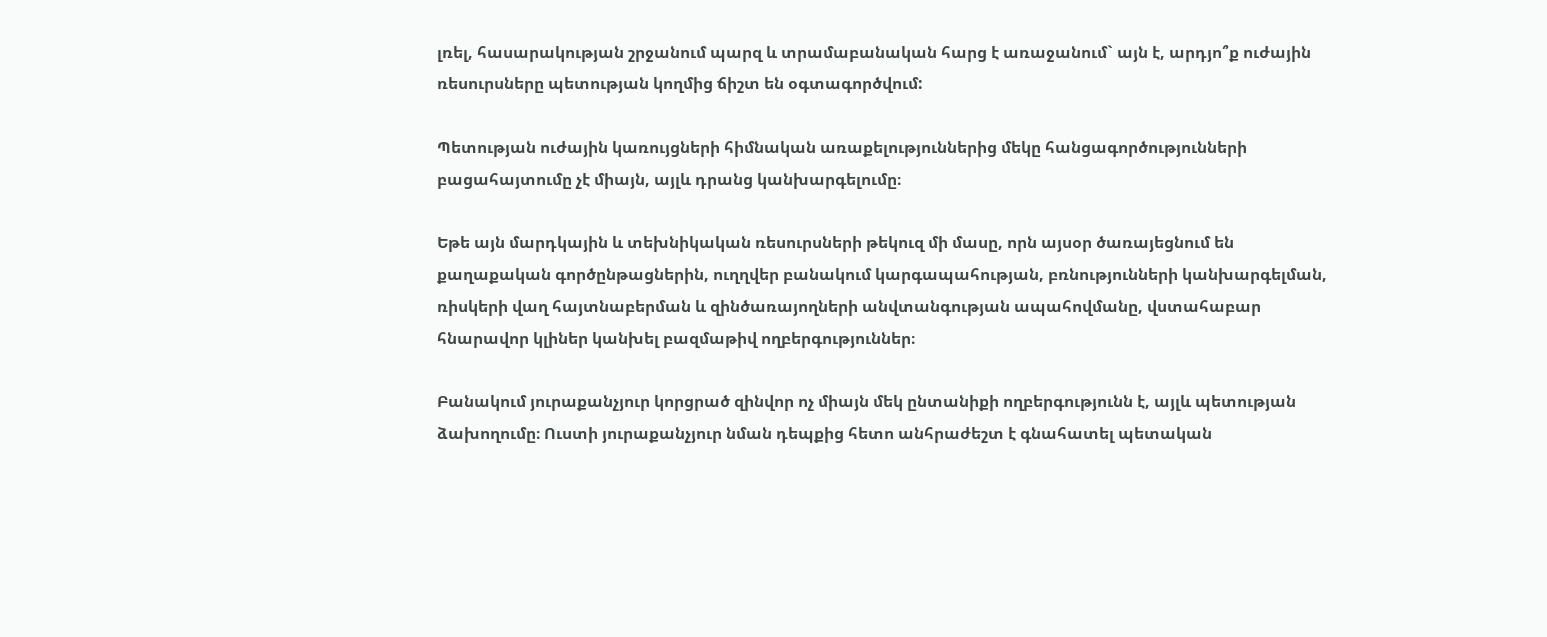լռել, հասարակության շրջանում պարզ և տրամաբանական հարց է առաջանում` այն է, արդյո՞ք ուժային ռեսուրսները պետության կողմից ճիշտ են օգտագործվում:

Պետության ուժային կառույցների հիմնական առաքելություններից մեկը հանցագործությունների բացահայտումը չէ միայն, այլև դրանց կանխարգելումը։

Եթե այն մարդկային և տեխնիկական ռեսուրսների թեկուզ մի մասը, որն այսօր ծառայեցնում են քաղաքական գործընթացներին, ուղղվեր բանակում կարգապահության, բռնությունների կանխարգելման, ռիսկերի վաղ հայտնաբերման և զինծառայողների անվտանգության ապահովմանը, վստահաբար հնարավոր կլիներ կանխել բազմաթիվ ողբերգություններ։

Բանակում յուրաքանչյուր կորցրած զինվոր ոչ միայն մեկ ընտանիքի ողբերգությունն է, այլև պետության ձախողումը։ Ուստի յուրաքանչյուր նման դեպքից հետո անհրաժեշտ է գնահատել պետական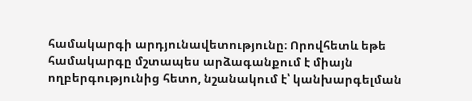համակարգի արդյունավետությունը։ Որովհետև եթե համակարգը մշտապես արձագանքում է միայն ողբերգությունից հետո, նշանակում է՝ կանխարգելման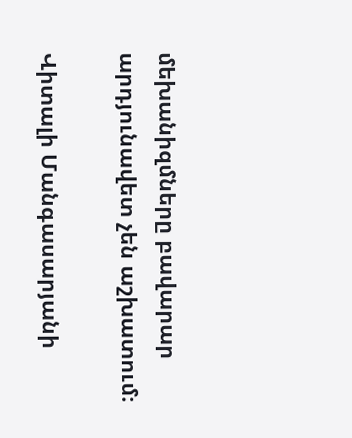մեխանիզմները բավարար արդյունավետ չեն աշխատում։

Վիտալի Մանգասարյանի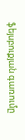ֆեյսբուքյան գառումը